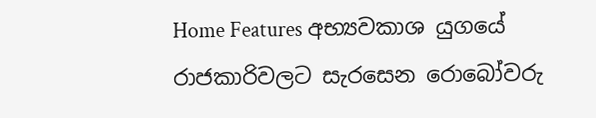Home Features අභ්‍යවකාශ යුගයේ රාජකාරිවලට සැරසෙන රොබෝවරු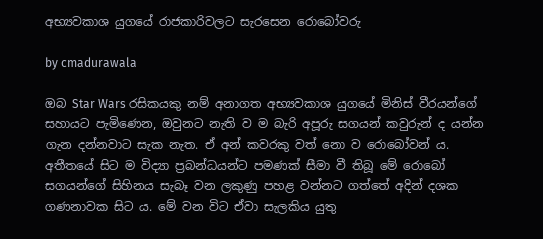අභ්‍යවකාශ යුගයේ රාජකාරිවලට සැරසෙන රොබෝවරු

by cmadurawala

ඔබ Star Wars රසිකයකු නම් අනාගත අභ්‍යවකාශ යුගයේ මිනිස් වීරයන්ගේ සහායට පැමිණෙන, ඔවුනට නැති ව ම බැරි අපූරු සගයන් කවුරුන් ද යන්න ගැන දන්නවාට සැක නැත. ඒ අන් කවරකු වත් නො ව රොබෝවන් ය. අතීතයේ සිට ම විද්‍යා ප්‍රබන්ධයන්ට පමණක් සීමා වී තිබූ මේ රොබෝ සගයන්ගේ සිහිනය සැබෑ වන ලකුණු පහළ වන්නට ගත්තේ අදින් දශක ගණනාවක සිට ය. මේ වන විට ඒවා සැලකිය යුතු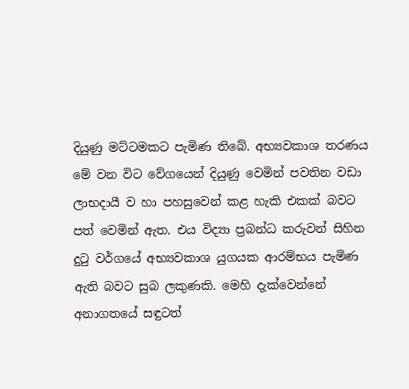දියුණු මට්ටමකට පැමිණ තිබේ. අභ්‍යවකාශ තරණය මේ වන විට වේගයෙන් දියුණු වෙමින් පවතින වඩා ලාභදායී ව හා පහසුවෙන් කළ හැකි එකක් බවට පත් වෙමින් ඇත. එය විද්‍යා ප්‍රබන්ධ කරුවන් සිහින දුටු වර්ගයේ අභ්‍යවකාශ යුගයක ආරම්භය පැමිණ ඇති බවට සුබ ලකුණකි. මෙහි දැක්වෙන්නේ අනාගතයේ සඳුටත්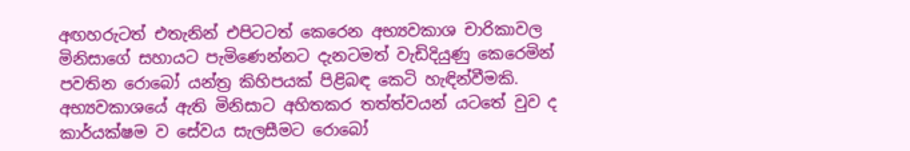අඟහරුටත් එතැනින් එපිටටත් කෙරෙන අභ්‍යවකාශ චාරිකාවල මිනිසාගේ සහායට පැමිණෙන්නට දැනටමත් වැඩිදියුණු කෙරෙමින් පවතින රොබෝ යන්ත්‍ර කිහිපයක් පිළිබඳ කෙටි හැඳින්වීමකි. අභ්‍යවකාශයේ ඇති මිනිසාට අහිතකර තත්ත්වයන් යටතේ වුව ද කාර්යක්ෂම ව සේවය සැලසීමට රොබෝ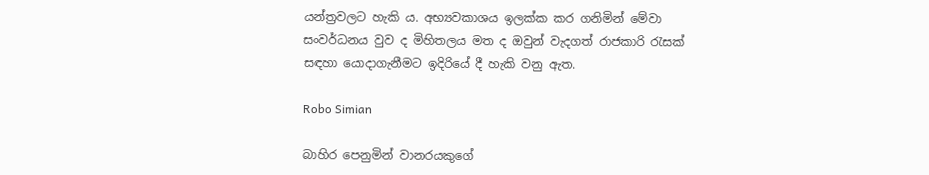යන්ත්‍රවලට හැකි ය. අභ්‍යවකාශය ඉලක්ක කර ගනිමින් මේවා සංවර්ධනය වුව ද මිහිතලය මත ද ඔවුන් වැදගත් රාජකාරි රැසක් සඳහා යොදාගැනීමට ඉදිරියේ දී හැකි වනු ඇත.

Robo Simian

බාහිර පෙනුමින් වානරයකුගේ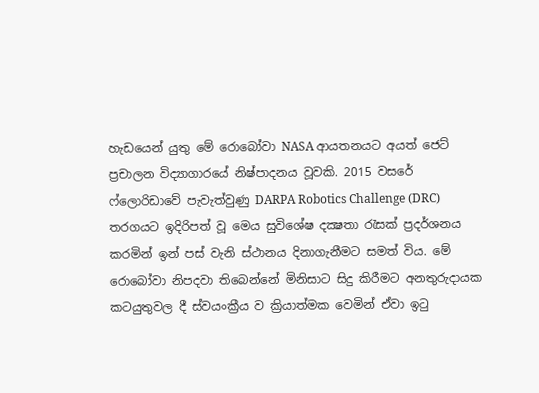හැඩයෙන් යුතු මේ රොබෝවා NASA ආයතනයට අයත් ජෙට් ප්‍රචාලන විද්‍යාගාරයේ නිෂ්පාදනය වූවකි. 2015 වසරේ ෆ්ලොරිඩාවේ පැවැත්වුණු DARPA Robotics Challenge (DRC) තරගයට ඉදිරිපත් වූ මෙය සුවිශේෂ දක්‍ෂතා රැසක් ප්‍රදර්ශනය කරමින් ඉන් පස් වැනි ස්ථානය දිනාගැනීමට සමත් විය. මේ රොබෝවා නිපදවා තිබෙන්නේ මිනිසාට සිදු කිරීමට අනතුරුදායක කටයුතුවල දී ස්වයංක්‍රීය ව ක්‍රියාත්මක වෙමින් ඒවා ඉටු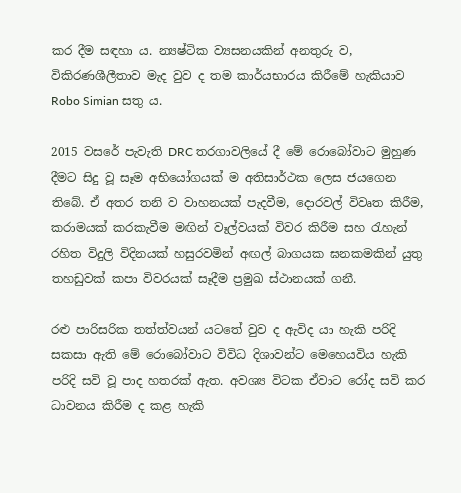කර දීම සඳහා ය. න්‍යෂ්ටික ව්‍යසනයකින් අනතුරු ව, විකිරණශීලීතාව මැද වුව ද තම කාර්යභාරය කිරීමේ හැකියාව Robo Simian සතු ය.

2015 වසරේ පැවැති DRC තරගාවලියේ දී මේ රොබෝවාට මුහුණ දීමට සිදු වූ සෑම අභියෝගයක් ම අතිසාර්ථක ලෙස ජයගෙන තිබේ. ඒ අතර තනි ව වාහනයක් පැදවීම, දොරවල් විවෘත කිරීම, කරාමයක් කරකැවීම මඟින් වෑල්වයක් විවර කිරීම සහ රැහැන් රහිත විදුලි විදිනයක් හසුරවමින් අඟල් බාගයක ඝනකමකින් යුතු තහඩුවක් කපා විවරයක් සෑදීම ප්‍රමුඛ ස්ථානයක් ගනී.

රළු පාරිසරික තත්ත්වයන් යටතේ වුව ද ඇවිද යා හැකි පරිදි සකසා ඇති මේ රොබෝවාට විවිධ දිශාවන්ට මෙහෙයවිය හැකි පරිදි සවි වූ පාද හතරක් ඇත. අවශ්‍ය විටක ඒවාට රෝද සවි කර ධාවනය කිරීම ද කළ හැකි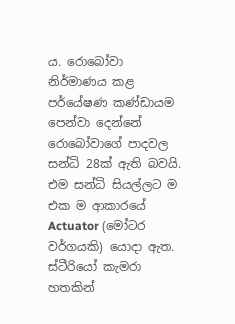ය. රොබෝවා නිර්මාණය කළ පර්යේෂණ කණ්ඩායම පෙන්වා දෙන්නේ රොබෝවාගේ පාදවල සන්ධි 28ක් ඇති බවයි. එම සන්ධි සියල්ලට ම එක ම ආකාරයේ Actuator (මෝටර වර්ගයකි) යොදා ඇත. ස්ටීරියෝ කැමරා හතකින්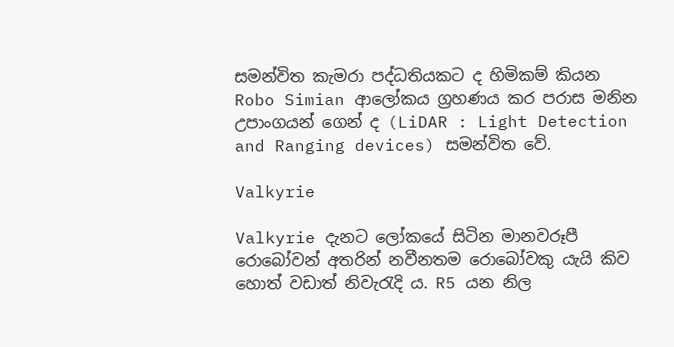සමන්විත කැමරා පද්ධතියකට ද හිමිකම් කියන Robo Simian ආලෝකය ග්‍රහණය කර පරාස මනින උපාංගයන් ගෙන් ද (LiDAR : Light Detection and Ranging devices) සමන්විත වේ.

Valkyrie

Valkyrie දැනට ලෝකයේ සිටින මානවරූපී රොබෝවන් අතරින් නවීනතම රොබෝවකු යැයි කිව හොත් වඩාත් නිවැරැදි ය. R5 යන නිල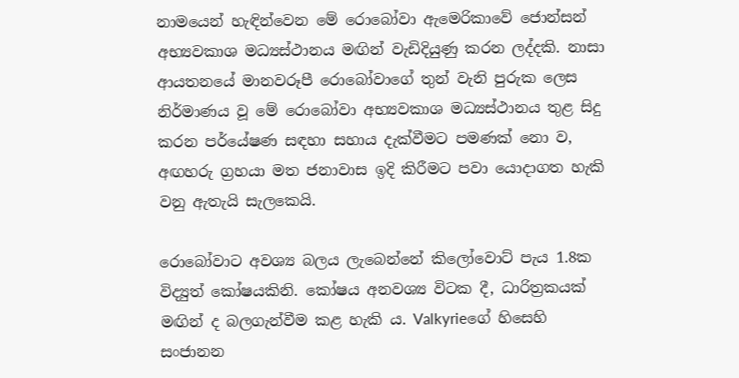නාමයෙන් හැඳින්වෙන මේ රොබෝවා ඇමෙරිකාවේ ජොන්සන් අභ්‍යවකාශ මධ්‍යස්ථානය මඟින් වැඩිදියුණු කරන ලද්දකි. නාසා ආයතනයේ මානවරූපී රොබෝවාගේ තුන් වැනි පුරුක ලෙස නිර්මාණය වූ මේ රොබෝවා අභ්‍යවකාශ මධ්‍යස්ථානය තුළ සිදු කරන පර්යේෂණ සඳහා සහාය දැක්වීමට පමණක් නො ව, අඟහරු ග්‍රහයා මත ජනාවාස ඉදි කිරීමට පවා යොදාගත හැකි වනු ඇතැයි සැලකෙයි.

රොබෝවාට අවශ්‍ය බලය ලැබෙන්නේ කිලෝවොට් පැය 1.8ක විද්‍යුත් කෝෂයකිනි. කෝෂය අනවශ්‍ය විටක දී, ධාරිත්‍රකයක් මඟින් ද බලගැන්වීම කළ හැකි ය. Valkyrieගේ හිසෙහි සංජානන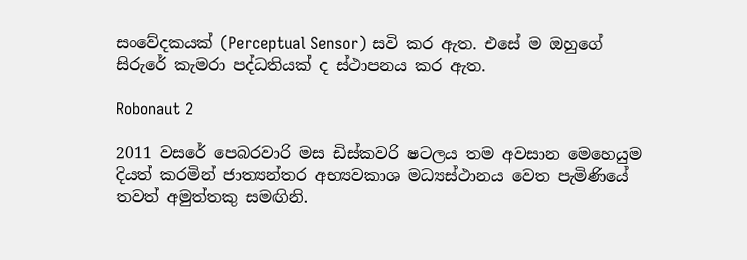සංවේදකයක් (Perceptual Sensor) සවි කර ඇත. එසේ ම ඔහුගේ සිරුරේ කැමරා පද්ධතියක් ද ස්ථාපනය කර ඇත.

Robonaut 2

2011 වසරේ පෙබරවාරි මස ඩිස්කවරි ෂටලය තම අවසාන මෙහෙයුම දියත් කරමින් ජාත්‍යන්තර අභ්‍යවකාශ මධ්‍යස්ථානය වෙත පැමිණියේ තවත් අමුත්තකු සමඟිනි.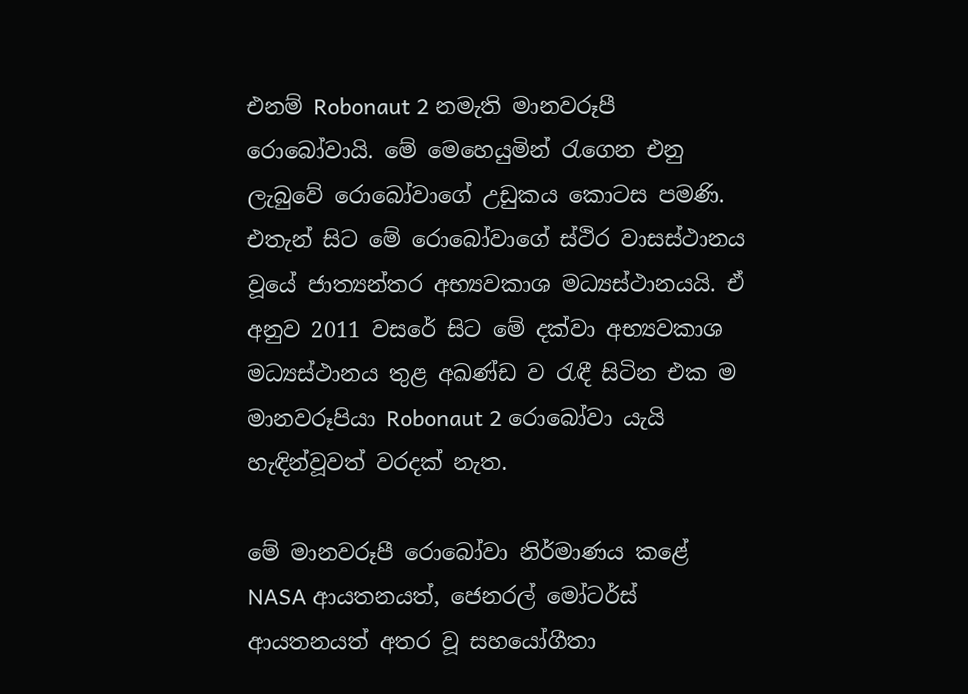එනම් Robonaut 2 නමැති මානවරූපී රොබෝවායි. මේ මෙහෙයුමින් රැගෙන එනු ලැබුවේ රොබෝවාගේ උඩුකය කොටස පමණි. එතැන් සිට මේ රොබෝවාගේ ස්ථිර වාසස්ථානය වූයේ ජාත්‍යන්තර අභ්‍යවකාශ මධ්‍යස්ථානයයි. ඒ අනුව 2011 වසරේ සිට මේ දක්වා අභ්‍යවකාශ මධ්‍යස්ථානය තුළ අඛණ්ඩ ව රැඳී සිටින එක ම මානවරූපියා Robonaut 2 රොබෝවා යැයි හැඳින්වූවත් වරදක් නැත.

මේ මානවරූපී රොබෝවා නිර්මාණය කළේ NASA ආයතනයත්, ජෙනරල් මෝටර්ස් ආයතනයත් අතර වූ සහයෝගීතා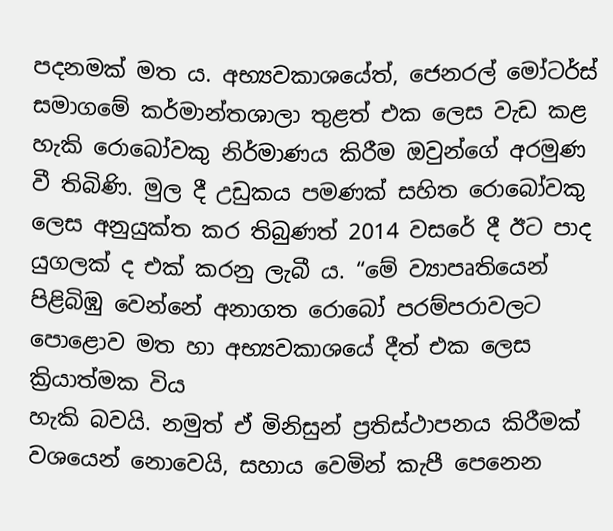පදනමක් මත ය. අභ්‍යවකාශයේත්, ජෙනරල් මෝටර්ස් සමාගමේ කර්මාන්තශාලා තුළත් එක ලෙස වැඩ කළ හැකි රොබෝවකු නිර්මාණය කිරීම ඔවුන්ගේ අරමුණ වී තිබිණි. මුල දී උඩුකය පමණක් සහිත රොබෝවකු ලෙස අනුයුක්ත කර තිබුණත් 2014 වසරේ දී ඊට පාද යුගලක් ද එක් කරනු ලැබී ය. “මේ ව්‍යාපෘතියෙන් පිළිබිඹු වෙන්නේ අනාගත රොබෝ පරම්පරාවලට පොළොව මත හා අභ්‍යවකාශයේ දීත් එක ලෙස ක්‍රියාත්මක විය
හැකි බවයි. නමුත් ඒ මිනිසුන් ප්‍රතිස්ථාපනය කිරීමක් වශයෙන් නොවෙයි, සහාය වෙමින් කැපී පෙනෙන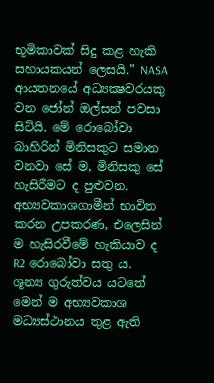භූමිකාවක් සිදු කළ හැකි සහායකයන් ලෙසයි.” NASA ආයතනයේ අධ්‍යක්‍ෂවරයකු වන ජෝන් ඔල්සන් පවසා සිටියි. මේ රොබෝවා බාහිරින් මිනිසකුට සමාන වනවා සේ ම, මිනිසකු සේ හැසිරීමට ද පුළුවන. අභ්‍යවකාශගාමීන් භාවිත කරන උපකරණ, එලෙසින් ම හැසිරවීමේ හැකියාව ද R2 රොබෝවා සතු ය.
ශූන්‍ය ගුරුත්වය යටතේ මෙන් ම අභ්‍යවකාශ මධ්‍යස්ථානය තුළ ඇති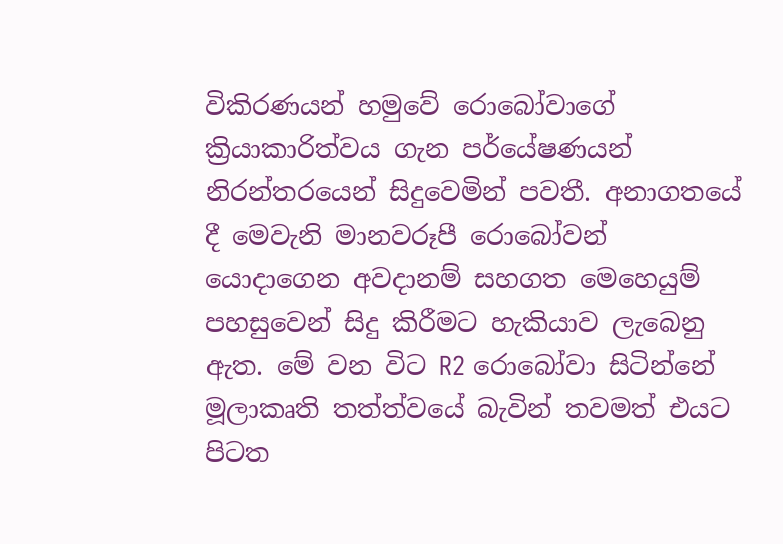විකිරණයන් හමුවේ රොබෝවාගේ ක්‍රියාකාරිත්වය ගැන පර්යේෂණයන් නිරන්තරයෙන් සිදුවෙමින් පවතී. අනාගතයේ දී මෙවැනි මානවරූපී රොබෝවන් යොදාගෙන අවදානම් සහගත මෙහෙයුම් පහසුවෙන් සිදු කිරීමට හැකියාව ලැබෙනු ඇත. මේ වන විට R2 රොබෝවා සිටින්නේ මූලාකෘති තත්ත්වයේ බැවින් තවමත් එයට පිටත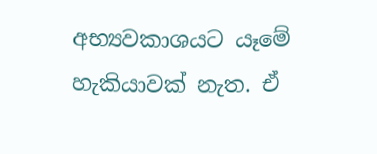අභ්‍යවකාශයට යෑමේ හැකියාවක් නැත. ඒ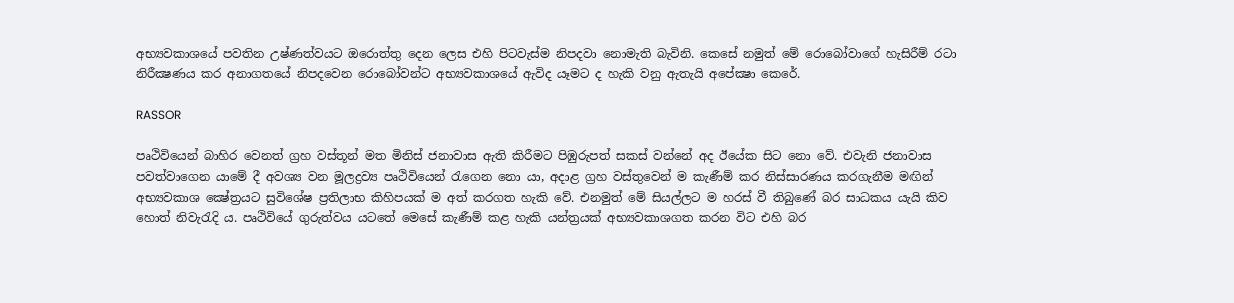අභ්‍යවකාශයේ පවතින උෂ්ණත්වයට ඔරොත්තු දෙන ලෙස එහි පිටවැස්ම නිපදවා නොමැති බැවිනි. කෙසේ නමුත් මේ රොබෝවාගේ හැසිරීම් රටා නිරීක්‍ෂණය කර අනාගතයේ නිපදවෙන රොබෝවන්ට අභ්‍යවකාශයේ ඇවිද යෑමට ද හැකි වනු ඇතැයි අපේක්‍ෂා කෙරේ.

RASSOR

පෘථිවියෙන් බාහිර වෙනත් ග්‍රහ වස්තූන් මත මිනිස් ජනාවාස ඇති කිරීමට පිඹුරුපත් සකස් වන්නේ අද ඊයේක සිට නො වේ. එවැනි ජනාවාස පවත්වාගෙන යාමේ දී අවශ්‍ය වන මූලද්‍රව්‍ය පෘථිවියෙන් රැගෙන නො යා, අදාළ ග්‍රහ වස්තුවෙන් ම කැණීම් කර නිස්සාරණය කරගැනීම මඟින් අභ්‍යවකාශ ක්‍ෂේත්‍රයට සුවිශේෂ ප්‍රතිලාභ කිහිපයක් ම අත් කරගත හැකි වේ. එනමුත් මේ සියල්ලට ම හරස් වී තිබුණේ බර සාධකය යැයි කිව හොත් නිවැරැදි ය. පෘථිවියේ ගුරුත්වය යටතේ මෙසේ කැණීම් කළ හැකි යන්ත්‍රයක් අභ්‍යවකාශගත කරන විට එහි බර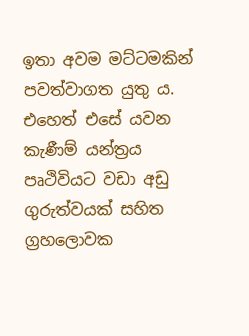ඉතා අවම මට්ටමකින් පවත්වාගත යුතු ය. එහෙත් එසේ යවන කැණීම් යන්ත්‍රය පෘථිවියට වඩා අඩු ගුරුත්වයක් සහිත ග්‍රහලොවක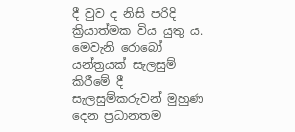දී වුව ද නිසි පරිදි ක්‍රියාත්මක විය යුතු ය. මෙවැනි රොබෝ යන්ත්‍රයක් සැලසුම් කිරීමේ දී සැලසුම්කරුවන් මුහුණ දෙන ප්‍රධානතම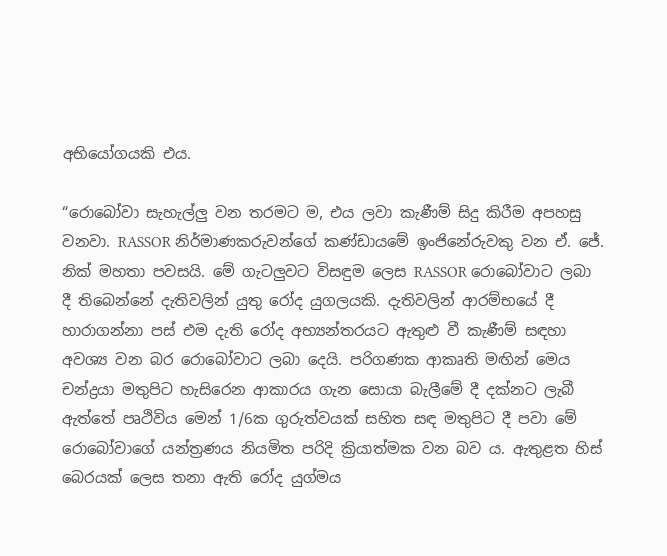අභියෝගයකි එය.

“රොබෝවා සැහැල්ලු වන තරමට ම, එය ලවා කැණීම් සිදු කිරීම අපහසු වනවා. RASSOR නිර්මාණකරුවන්ගේ කණ්ඩායමේ ඉංජිනේරුවකු වන ඒ. ජේ. නික් මහතා පවසයි. මේ ගැටලුවට විසඳුම ලෙස RASSOR රොබෝවාට ලබා දී තිබෙන්නේ දැතිවලින් යුතු රෝද යුගලයකි. දැතිවලින් ආරම්භයේ දී හාරාගන්නා පස් එම දැති රෝද අභ්‍යන්තරයට ඇතුළු වී කැණීම් සඳහා අවශ්‍ය වන බර රොබෝවාට ලබා දෙයි. පරිගණක ආකෘති මඟින් මෙය චන්ද්‍රයා මතුපිට හැසිරෙන ආකාරය ගැන සොයා බැලීමේ දී දක්නට ලැබී ඇත්තේ පෘථිවිය මෙන් 1/6ක ගුරුත්වයක් සහිත සඳ මතුපිට දී පවා මේ රොබෝවාගේ යන්ත්‍රණය නියමිත පරිදි ක්‍රියාත්මක වන බව ය. ඇතුළත හිස් බෙරයක් ලෙස තනා ඇති රෝද යුග්මය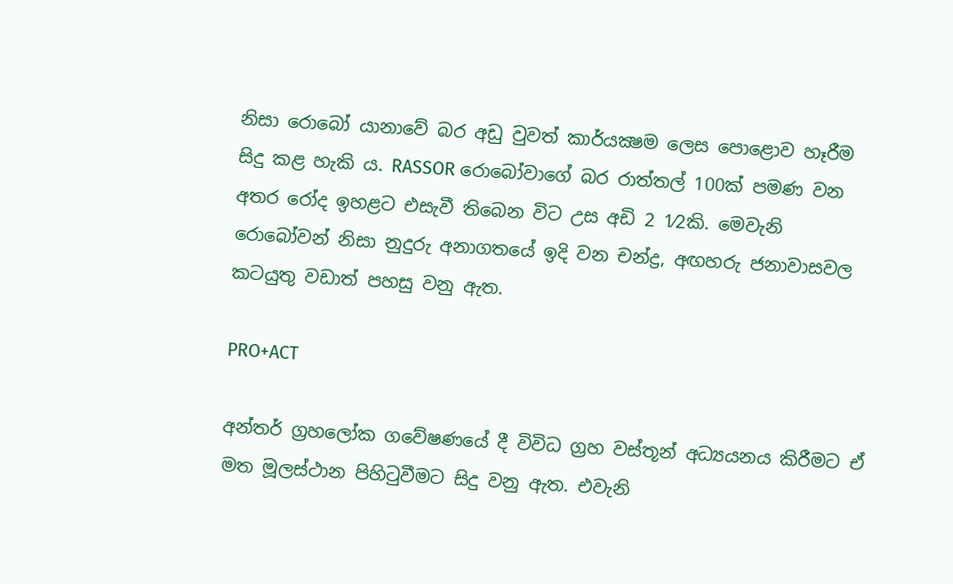නිසා රොබෝ යානාවේ බර අඩු වුවත් කාර්යක්‍ෂම ලෙස පොළොව හෑරීම සිදු කළ හැකි ය. RASSOR රොබෝවාගේ බර රාත්තල් 100ක් පමණ වන අතර රෝද ඉහළට එසැවී තිබෙන විට උස අඩි 2 1⁄2කි. මෙවැනි රොබෝවන් නිසා නුදුරු අනාගතයේ ඉදි වන චන්ද්‍ර, අඟහරු ජනාවාසවල කටයුතු වඩාත් පහසු වනු ඇත.

PRO+ACT

අන්තර් ග්‍රහලෝක ගවේෂණයේ දී විවිධ ග්‍රහ වස්තූන් අධ්‍යයනය කිරීමට ඒ මත මූලස්ථාන පිහිටුවීමට සිදු වනු ඇත. එවැනි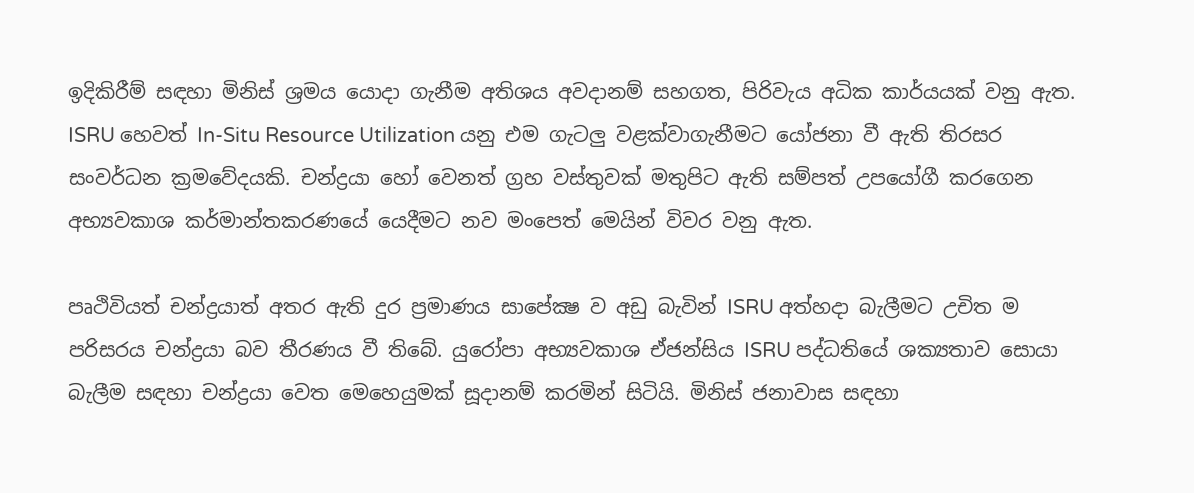ඉදිකිරීම් සඳහා මිනිස් ශ්‍රමය යොදා ගැනීම අතිශය අවදානම් සහගත, පිරිවැය අධික කාර්යයක් වනු ඇත. ISRU හෙවත් In-Situ Resource Utilization යනු එම ගැටලු වළක්වාගැනීමට යෝජනා වී ඇති තිරසර සංවර්ධන ක්‍රමවේදයකි. චන්ද්‍රයා හෝ වෙනත් ග්‍රහ වස්තුවක් මතුපිට ඇති සම්පත් උපයෝගී කරගෙන අභ්‍යවකාශ කර්මාන්තකරණයේ යෙදීමට නව මංපෙත් මෙයින් විවර වනු ඇත.

පෘථිවියත් චන්ද්‍රයාත් අතර ඇති දුර ප්‍රමාණය සාපේක්‍ෂ ව අඩු බැවින් ISRU අත්හදා බැලීමට උචිත ම පරිසරය චන්ද්‍රයා බව තීරණය වී තිබේ. යුරෝපා අභ්‍යවකාශ ඒජන්සිය ISRU පද්ධතියේ ශක්‍යතාව සොයා බැලීම සඳහා චන්ද්‍රයා වෙත මෙහෙයුමක් සූදානම් කරමින් සිටියි. මිනිස් ජනාවාස සඳහා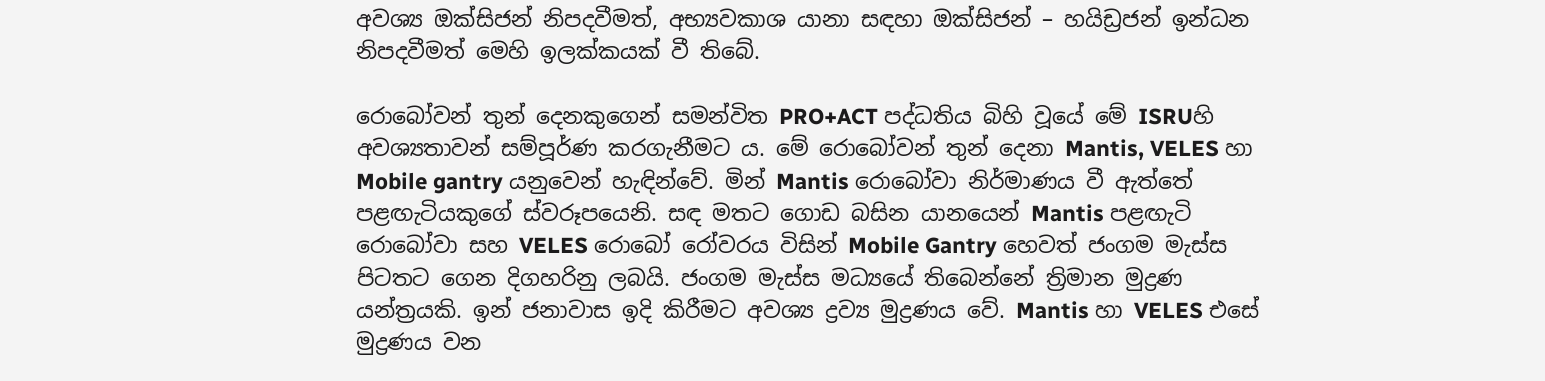අවශ්‍ය ඔක්සිජන් නිපදවීමත්, අභ්‍යවකාශ යානා සඳහා ඔක්සිජන් – හයිඩ්‍රජන් ඉන්ධන නිපදවීමත් මෙහි ඉලක්කයක් වී තිබේ.

රොබෝවන් තුන් දෙනකුගෙන් සමන්විත PRO+ACT පද්ධතිය බිහි වූයේ මේ ISRUහි අවශ්‍යතාවන් සම්පූර්ණ කරගැනීමට ය. මේ රොබෝවන් තුන් දෙනා Mantis, VELES හා Mobile gantry යනුවෙන් හැඳින්වේ. මින් Mantis රොබෝවා නිර්මාණය වී ඇත්තේ පළඟැටියකුගේ ස්වරූපයෙනි. සඳ මතට ගොඩ බසින යානයෙන් Mantis පළඟැටි රොබෝවා සහ VELES රොබෝ රෝවරය විසින් Mobile Gantry හෙවත් ජංගම මැස්ස පිටතට ගෙන දිගහරිනු ලබයි. ජංගම මැස්ස මධ්‍යයේ තිබෙන්නේ ත්‍රිමාන මුද්‍රණ යන්ත්‍රයකි. ඉන් ජනාවාස ඉදි කිරීමට අවශ්‍ය ද්‍රව්‍ය මුද්‍රණය වේ. Mantis හා VELES එසේ මුද්‍රණය වන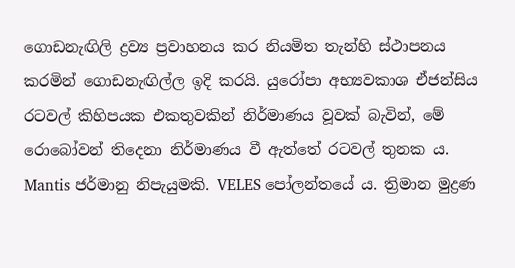ගොඩනැඟිලි ද්‍රව්‍ය ප්‍රවාහනය කර නියමිත තැන්හි ස්ථාපනය කරමින් ගොඩනැඟිල්ල ඉදි කරයි. යුරෝපා අභ්‍යවකාශ ඒජන්සිය රටවල් කිහිපයක එකතුවකින් නිර්මාණය වූවක් බැවින්, මේ රොබෝවන් තිදෙනා නිර්මාණය වී ඇත්තේ රටවල් තුනක ය. Mantis ජර්මානු නිපැයුමකි. VELES පෝලන්තයේ ය. ත්‍රිමාන මුද්‍රණ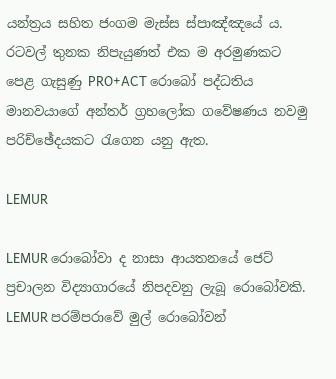යන්ත්‍රය සහිත ජංගම මැස්ස ස්පාඤ්ඤයේ ය. රටවල් තුනක නිපැයුණත් එක ම අරමුණකට පෙළ ගැසුණු PRO+ACT රොබෝ පද්ධතිය මානවයාගේ අන්තර් ග්‍රහලෝක ගවේෂණය නවමු පරිච්ඡේදයකට රැගෙන යනු ඇත.

LEMUR

LEMUR රොබෝවා ද නාසා ආයතනයේ ජෙට් ප්‍රචාලන විද්‍යාගාරයේ නිපදවනු ලැබූ රොබෝවකි. LEMUR පරම්පරාවේ මුල් රොබෝවන්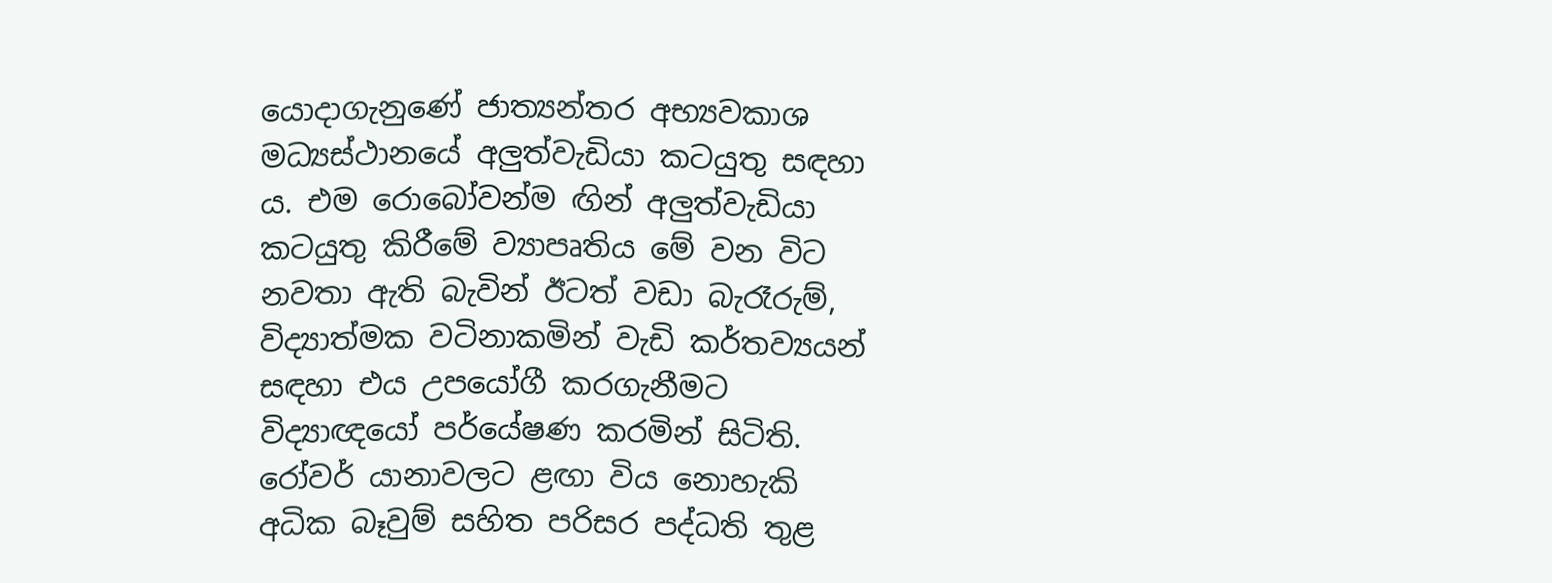යොදාගැනුණේ ජාත්‍යන්තර අභ්‍යවකාශ මධ්‍යස්ථානයේ අලුත්වැඩියා කටයුතු සඳහා ය. එම රොබෝවන්ම ඟින් අලුත්වැඩියා කටයුතු කිරීමේ ව්‍යාපෘතිය මේ වන විට නවතා ඇති බැවින් ඊටත් වඩා බැරෑරුම්, විද්‍යාත්මක වටිනාකමින් වැඩි කර්තව්‍යයන් සඳහා එය උපයෝගී කරගැනීමට විද්‍යාඥයෝ පර්යේෂණ කරමින් සිටිති. රෝවර් යානාවලට ළඟා විය නොහැකි අධික බෑවුම් සහිත පරිසර පද්ධති තුළ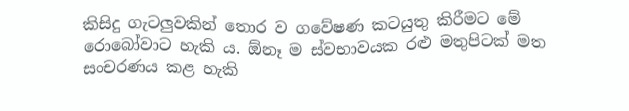කිසිදු ගැටලුවකින් තොර ව ගවේෂණ කටයුතු කිරීමට මේ රොබෝවාට හැකි ය. ඕනෑ ම ස්වභාවයක රළු මතුපිටක් මත සංචරණය කළ හැකි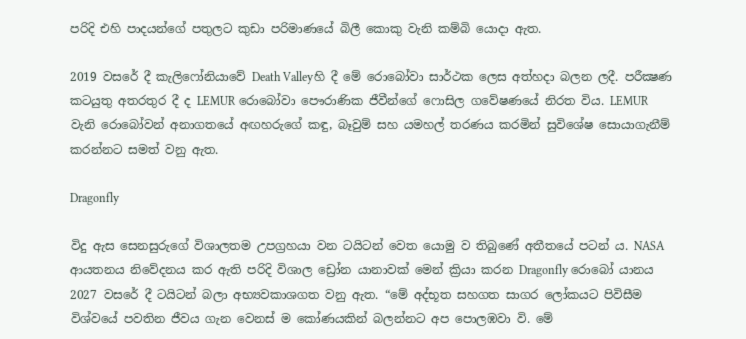පරිදි එහි පාදයන්ගේ පතුලට කුඩා පරිමාණයේ බිලී කොකු වැනි කම්බි යොදා ඇත.

2019 වසරේ දී කැලිෆෝනියාවේ Death Valleyහි දී මේ රොබෝවා සාර්ථක ලෙස අත්හදා බලන ලදී. පරීක්‍ෂණ කටයුතු අතරතුර දී ද LEMUR රොබෝවා පෞරාණික ජීවීන්ගේ ෆොසිල ගවේෂණයේ නිරත විය. LEMUR වැනි රොබෝවන් අනාගතයේ අඟහරුගේ කඳු, බෑවුම් සහ යමහල් තරණය කරමින් සුවිශේෂ සොයාගැනීම් කරන්නට සමත් වනු ඇත.

Dragonfly

විදු ඇස සෙනසුරුගේ විශාලතම උපග්‍රහයා වන ටයිටන් වෙත යොමු ව තිබුණේ අතීතයේ පටන් ය. NASA ආයතනය නිවේදනය කර ඇති පරිදි විශාල ඩ්‍රෝන යානාවක් මෙන් ක්‍රියා කරන Dragonfly රොබෝ යානය 2027 වසරේ දී ටයිටන් බලා අභ්‍යවකාශගත වනු ඇත. “මේ අද්භූත සහගත සාගර ලෝකයට පිවිසීම විශ්වයේ පවතින ජීවය ගැන වෙනස් ම කෝණයකින් බලන්නට අප පොලඹවා වි. මේ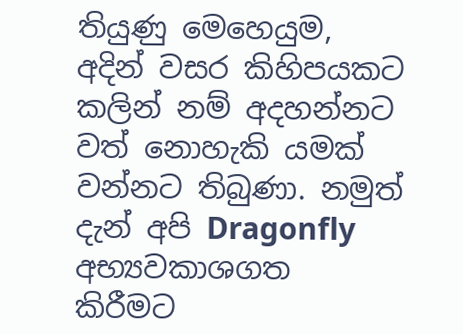තියුණු මෙහෙයුම, අදින් වසර කිහිපයකට කලින් නම් අදහන්නට වත් නොහැකි යමක් වන්නට තිබුණා. නමුත් දැන් අපි Dragonfly අභ්‍යවකාශගත කිරීමට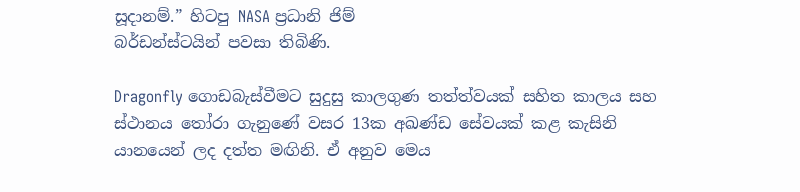සූදානම්.” හිටපු NASA ප්‍රධානි ජිම්
බර්ඩන්ස්ටයින් පවසා තිබිණි.

Dragonfly ගොඩබැස්වීමට සුදුසු කාලගුණ තත්ත්වයක් සහිත කාලය සහ ස්ථානය තෝරා ගැනුණේ වසර 13ක අඛණ්ඩ සේවයක් කළ කැසිනි යානයෙන් ලද දත්ත මඟිනි. ඒ අනුව මෙය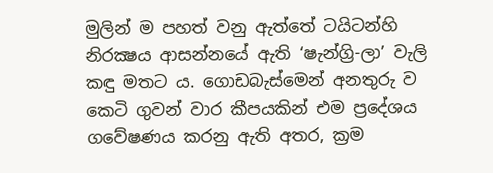මුලින් ම පහත් වනු ඇත්තේ ටයිටන්හි නිරක්‍ෂය ආසන්නයේ ඇති ‘ෂැන්ග්‍රි-ලා’ වැලි කඳු මතට ය. ගොඩබැස්මෙන් අනතුරු ව කෙටි ගුවන් වාර කීපයකින් එම ප්‍රදේශය ගවේෂණය කරනු ඇති අතර, ක්‍රම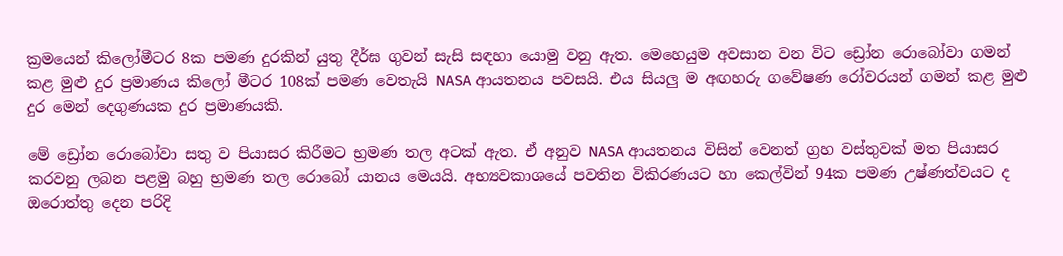ක්‍රමයෙන් කිලෝමීටර 8ක පමණ දුරකින් යුතු දීර්ඝ ගුවන් සැසි සඳහා යොමු වනු ඇත. මෙහෙයුම අවසාන වන විට ඩ්‍රෝන රොබෝවා ගමන් කළ මුළු දුර ප්‍රමාණය කිලෝ මීටර 108ක් පමණ වෙතැයි NASA ආයතනය පවසයි. එය සියලු ම අඟහරු ගවේෂණ රෝවරයන් ගමන් කළ මුළු දුර මෙන් දෙගුණයක දුර ප්‍රමාණයකි.

මේ ඩ්‍රෝන රොබෝවා සතු ව පියාසර කිරීමට භ්‍රමණ තල අටක් ඇත. ඒ අනුව NASA ආයතනය විසින් වෙනත් ග්‍රහ වස්තුවක් මත පියාසර කරවනු ලබන පළමු බහු භ්‍රමණ තල රොබෝ යානය මෙයයි. අභ්‍යවකාශයේ පවතින විකිරණයට හා කෙල්වින් 94ක පමණ උෂ්ණත්වයට ද ඔරොත්තු දෙන පරිදි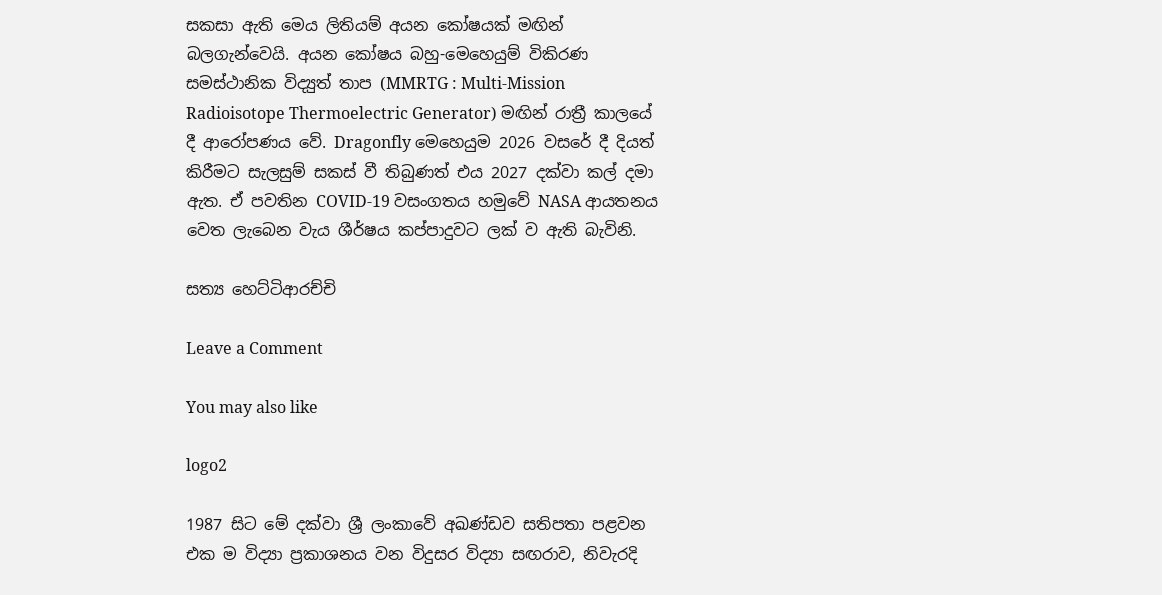සකසා ඇති මෙය ලිතියම් අයන කෝෂයක් මඟින් බලගැන්වෙයි. අයන කෝෂය බහු-මෙහෙයුම් විකිරණ සමස්ථානික විද්‍යුත් තාප (MMRTG : Multi-Mission Radioisotope Thermoelectric Generator) මඟින් රාත්‍රී කාලයේ දී ආරෝපණය වේ. Dragonfly මෙහෙයුම 2026 වසරේ දී දියත් කිරීමට සැලසුම් සකස් වී තිබුණත් එය 2027 දක්වා කල් දමා ඇත. ඒ පවතින COVID-19 වසංගතය හමුවේ NASA ආයතනය වෙත ලැබෙන වැය ශීර්ෂය කප්පාදුවට ලක් ව ඇති බැවිනි.

සත්‍ය හෙට්ටිආරච්චි

Leave a Comment

You may also like

logo2

1987 සිට මේ දක්වා ශ්‍රී ලංකාවේ අඛණ්ඩව සතිපතා පළවන එක ම විද්‍යා ප්‍රකාශනය වන විදුසර විද්‍යා සඟරාව, නිවැරදි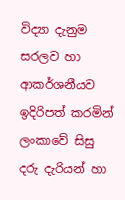විද්‍යා දැනුම සරලව හා ආකර්ශනීයව ඉදිරිපත් කරමින් ලංකාවේ සිසු දරු දැරියන් හා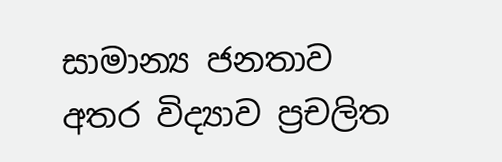සාමාන්‍ය ජනතාව අතර විද්‍යාව ප්‍රචලිත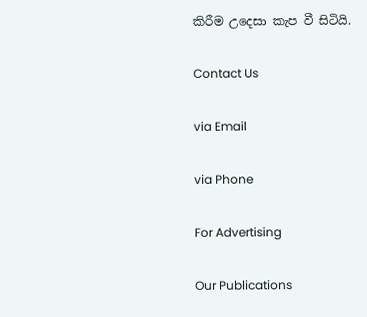කිරීම උදෙසා කැප වී සිටියි.

Contact Us

via Email

via Phone

For Advertising

Our Publications